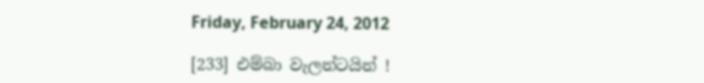Friday, February 24, 2012

[233] එම්බා වැලන්ටයින් !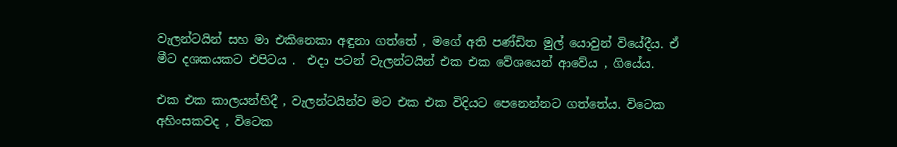වැලන්ටයින් සහ මා එකිනෙකා අඳුනා ගත්තේ , මගේ අති පණ්ඩිත මුල් යොවුන් වියේදීය. ඒ මීට දශකයකට එපිටය .  එදා පටන් වැලන්ටයින් එක එක වේශයෙන් ආවේය , ගියේය.

එක එක කාලයන්හිදී , වැලන්ටයින්ව මට එක එක විදියට පෙනෙන්නට ගත්තේය. විටෙක අහිංසකවද , විටෙක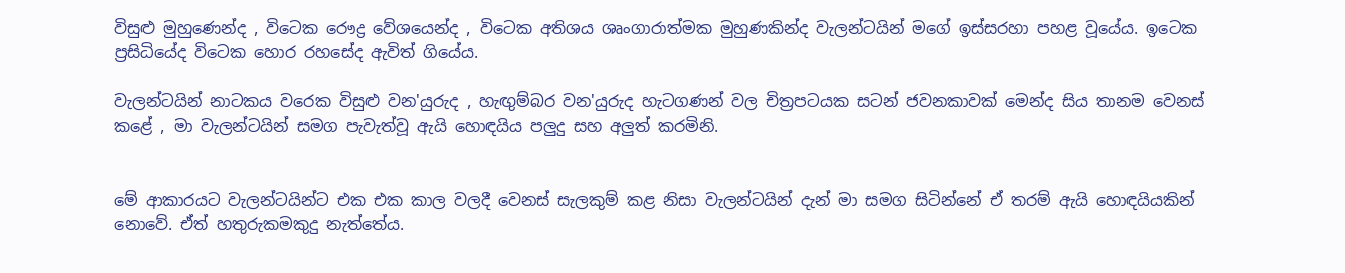විසුළු මුහුණෙන්ද , විටෙක රෞද්‍ර වේශයෙන්ද , විටෙක අතිශය ශෘංගාරාත්මක මුහුණකින්ද වැලන්ටයින් මගේ ඉස්සරහා පහළ වූයේය. ඉටෙක ප්‍රසිධියේද විටෙක හොර රහසේද ඇවිත් ගියේය.

වැලන්ටයින් නාටකය වරෙක විසුළු වන'යුරුද , හැඟුම්බර වන'යුරුද හැටගණන් වල චිත්‍රපටයක සටන් ජවනකාවක් මෙන්ද සිය තානම වෙනස් කළේ , මා වැලන්ටයින් සමග පැවැත්වූ ඇයි හොඳයිය පලුදු සහ අලුත් කරමිනි.


මේ ආකාරයට වැලන්ටයින්ට එක එක කාල වලදී වෙනස් සැලකුම් කළ නිසා වැලන්ටයින් දැන් මා සමග සිටින්නේ ඒ තරම් ඇයි හොඳයියකින් නොවේ. ඒත් හතුරුකමකුදු නැත්තේය.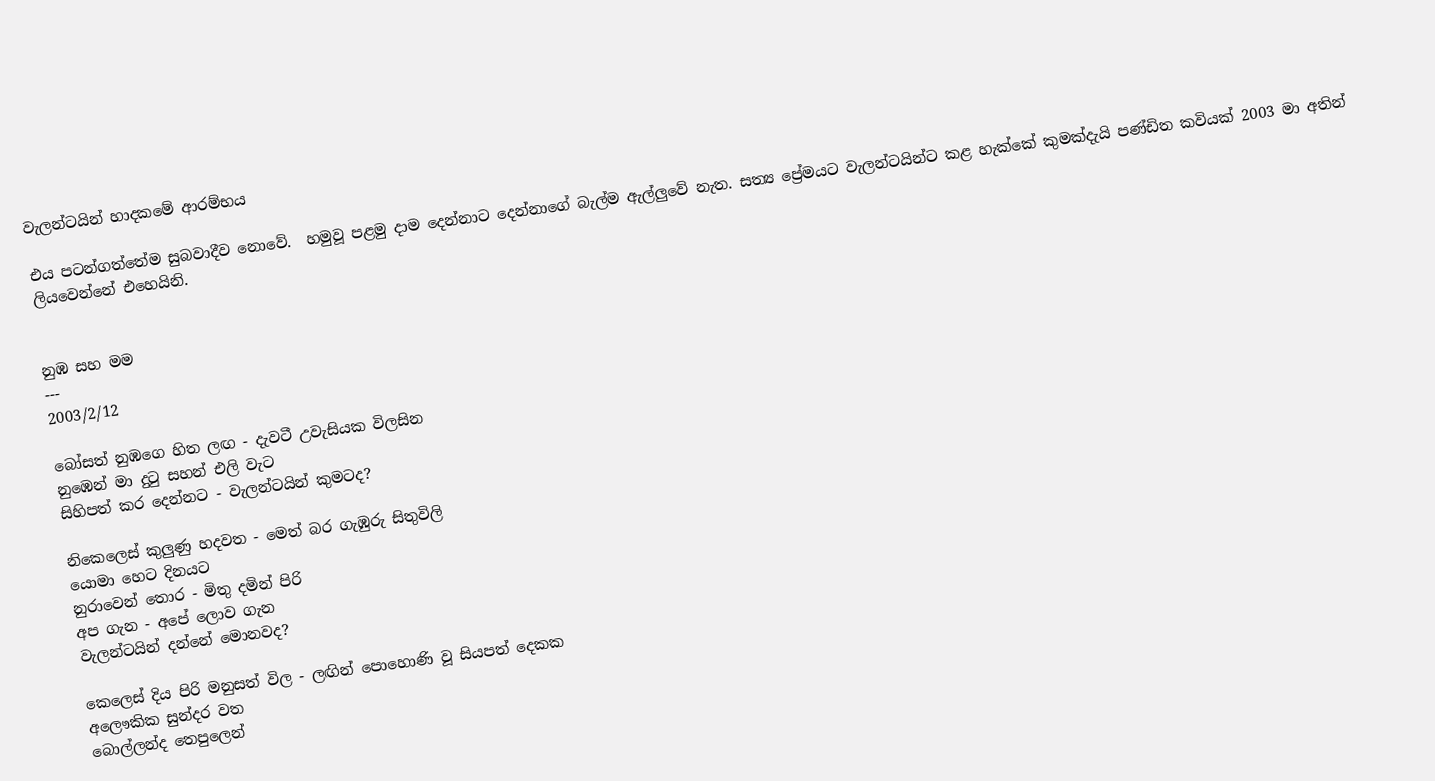වැලන්ටයින් හාදකමේ ආරම්භය

එය පටන්ගත්තේම සුබවාදීව නොවේ.  හමුවූ පළමු දාම දෙන්නාට දෙන්නාගේ බැල්ම ඇල්ලුවේ නැත. සත්‍ය ප්‍රේමයට වැලන්ටයින්ට කළ හැක්කේ කුමක්දැයි පණ්ඩිත කවියක් 2003 මා අතින් ලියවෙන්නේ එහෙයිනි.


නුඹ සහ මම
---
2003/2/12

බෝසත් නුඹගෙ හිත ලඟ - දැවටී උවැසියක විලසින
නුඹෙන් මා දුටු සහන් එලි වැට
සිහිපත් කර දෙන්නට - වැලන්ටයින් කුමටද?

නිකෙලෙස් කුලුණු හදවත - මෙත් බර ගැඹුරු සිතුවිලි
යොමා හෙට දිනයට
නුරාවෙන් තොර - මිතු දමින් පිරි
අප ගැන - අපේ ලොව ගැන
වැලන්ටයින් දන්නේ මොනවද?

කෙලෙස් දිය පිරි මනුසත් විල - ලඟින් පොහොණි වූ සියපත් දෙකක
අලෞකික සුන්දර වත
බොල්ලන්ද තෙපුලෙන්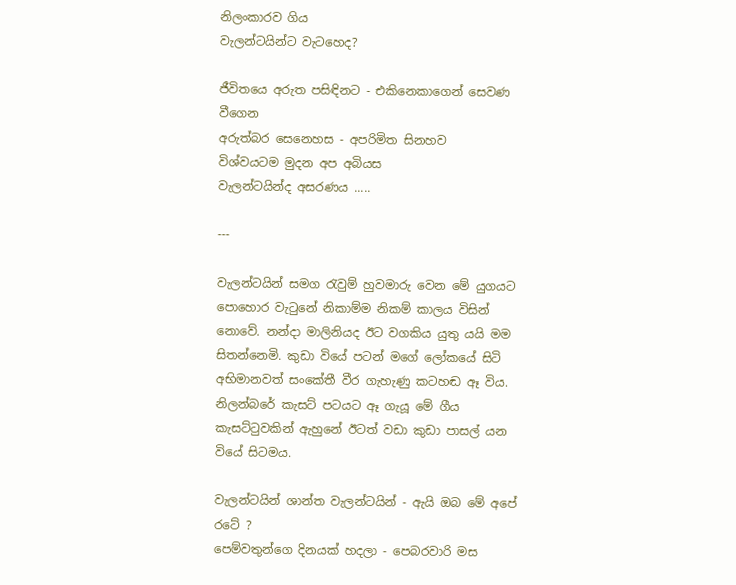නිලංකාරව ගිය
වැලන්ටයින්ට වැටහෙද?

ජීවිතයෙ අරුත පසිඳිනට - එකිනෙකාගෙන් සෙවණ වීගෙන
අරුත්බර සෙනෙහස - අපරිමිත සිනහව
විශ්වයටම මුදන අප අබියස
වැලන්ටයින්ද අසරණය .....

---

වැලන්ටයින් සමග රැවුම් හුවමාරු වෙන මේ යුගයට පොහොර වැටුනේ නිකාම්ම නිකම් කාලය විසින් නොවේ. නන්දා මාලිනියද ඊට වගකිය යුතු යයි මම සිතන්නෙමි. කුඩා වියේ පටන් මගේ ලෝකයේ සිටි අභිමානවත් සංකේතී වීර ගැහැණු කටහඬ ඈ විය. නිලන්බරේ කැසට් පටයට ඈ ගැයූ මේ ගීය කැසට්ටුවකින් ඇහුනේ ඊටත් වඩා කුඩා පාසල් යන වියේ සිටමය.

වැලන්ටයින් ශාන්ත වැලන්ටයින් - ඇයි ඔබ මේ අපේ රටේ ?
පෙම්වතුන්ගෙ දිනයක් හදලා - පෙබරවාරි මස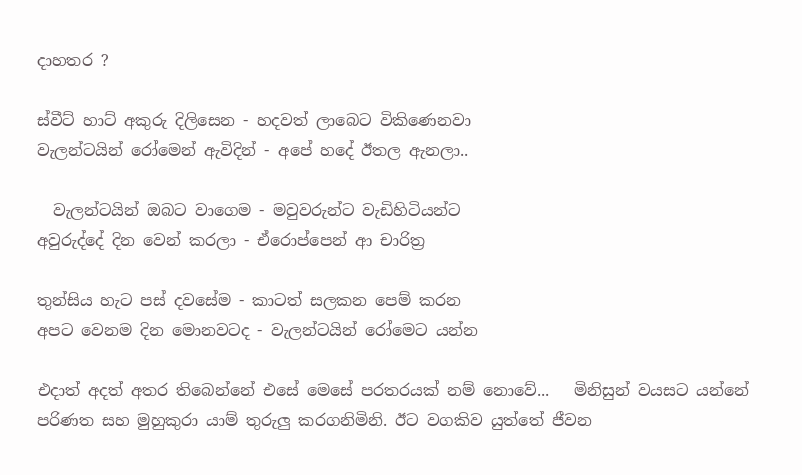දාහතර ?

ස්වීට් හාට් අකුරු දිලිසෙන - හදවත් ලාබෙට විකිණෙනවා
වැලන්ටයින් රෝමෙන් ඇවිදින් - අපේ හදේ ඊතල ඇනලා..

  වැලන්ටයින් ඔබට වාගෙම - මවුවරුන්ට වැඩිහිටියන්ට
අවුරුද්දේ දින වෙන් කරලා - ඒරොප්පෙන් ආ චාරිත්‍ර

තුන්සිය හැට පස් දවසේම - කාටත් සලකන පෙම් කරන
අපට වෙනම දින මොනවටද - වැලන්ටයින් රෝමෙට යන්න

එදාත් අදත් අතර තිබෙන්නේ එසේ මෙසේ පරතරයක් නම් නොවේ...   මිනිසුන් වයසට යන්නේ පරිණත සහ මුහුකුරා යාම් තුරුලු කරගනිමිනි. ඊට වගකිව යුත්තේ ජීවන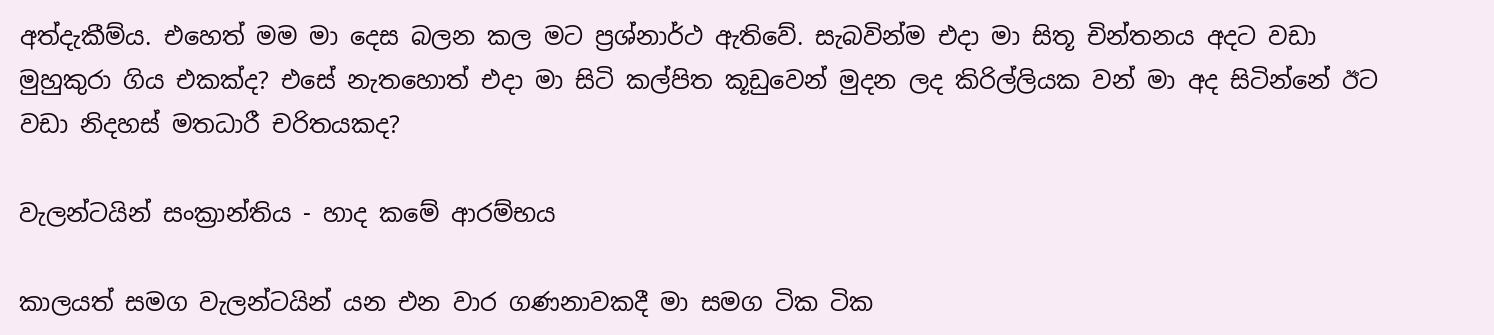අත්දැකීම්ය. එහෙත් මම මා දෙස බලන කල මට ප්‍රශ්නාර්ථ ඇතිවේ. සැබවින්ම එදා මා සිතූ චින්තනය අදට වඩා මුහුකුරා ගිය එකක්ද? එසේ නැතහොත් එදා මා සිටි කල්පිත කූඩුවෙන් මුදන ලද කිරිල්ලියක වන් මා අද සිටින්නේ ඊට වඩා නිදහස් මතධාරී චරිතයකද?

වැලන්ටයින් සංක්‍රාන්තිය - හාද කමේ ආරම්භය

කාලයත් සමග වැලන්ටයින් යන එන වාර ගණනාවකදී මා සමග ටික ටික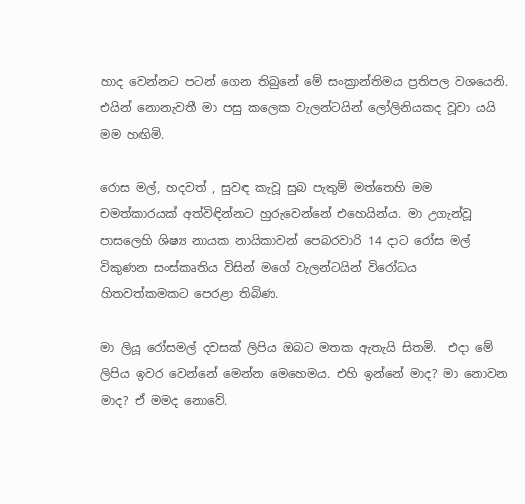හාද වෙන්නට පටන් ගෙන තිබුනේ මේ සංක්‍රාන්තිමය ප්‍රතිපල වශයෙනි. එයින් නොනැවතී මා පසු කලෙක වැලන්ටයින් ලෝලිනියකද වූවා යයි මම හඟිමි.

රොස මල්, හදවත් , සුවඳ කැවූ සුබ පැතුම් මත්තෙහි මම චමත්කාරයක් අත්විඳින්නට හුරුවෙන්නේ එහෙයින්ය. මා උගැන්වූ පාසලෙහි ශිෂ්‍ය නායක නායිකාවන් පෙබරවාරි 14 දාට රෝස මල් විකුණන සංස්කෘතිය විසින් මගේ වැලන්ටයින් විරෝධය හිතවත්කමකට පෙරළා තිබිණ.

මා ලියූ රෝසමල් දවසක් ලිපිය ඔබට මතක ඇතැයි සිතමි.  එදා මේ ලිපිය ඉවර වෙන්නේ මෙන්න මෙහෙමය. එහි ඉන්නේ මාද? මා නොවන මාද? ඒ මමද නොවේ.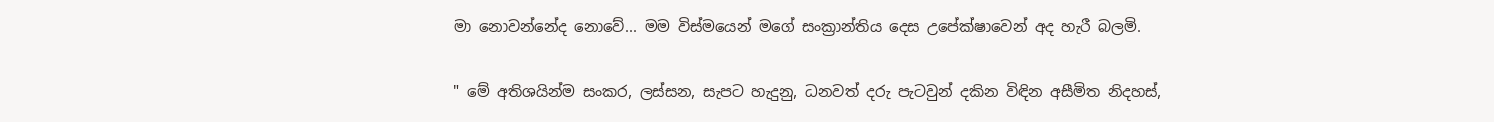මා නොවන්නේද නොවේ... මම විස්මයෙන් මගේ සංක්‍රාන්තිය දෙස උපේක්ෂාවෙන් අද හැරී බලමි.

" මේ අතිශයින්ම සංකර, ලස්සන, සැපට හැදුනු, ධනවත් දරු පැටවුන් දකින විඳින අසීමිත නිදහස්,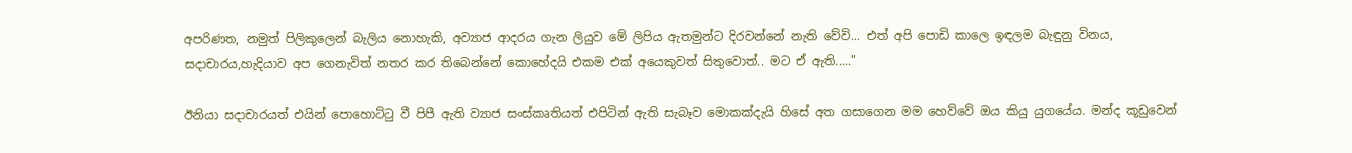අපරිණත, නමුත් පිලිකුලෙන් බැලිය නොහැකි, අව්‍යාජ ආදරය ගැන ලියුව මේ ලිපිය ඇතමුන්ට දිරවන්නේ නැති වේවි... එත් අපි පොඩි කාලෙ ඉඳලම බැඳුනු විනය, සදාචාරය,හැදියාව අප ගෙනැවිත් නතර කර තිබෙන්නේ කොහේදයි එකම එක් අයෙකුවත් සිතුවොත්.. මට ඒ ඇති....."

ඊනියා සදාචාරයත් එයින් පොහොට්ටු වී පිපී ඇති ව්‍යාජ සංස්කෘතියත් එපිටින් ඇති සැබෑව මොකක්දැයි හිසේ අත ගසාගෙන මම හෙව්වේ ඔය කියු යුගයේය. මන්ද කූඩුවෙන්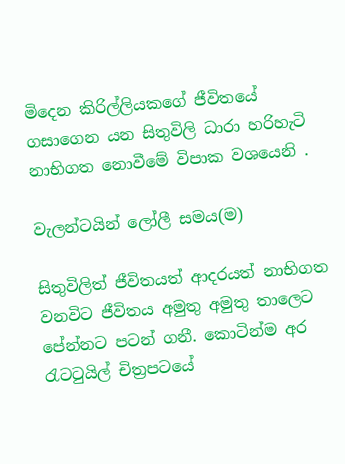මිදෙන කිරිල්ලියකගේ ජීවිතයේ ගසාගෙන යන සිතුවිලි ධාරා හරිහැටි නාභිගත නොවීමේ විපාක වශයෙනි .

වැලන්ටයින් ලෝලී සමය(ම)

සිතුවිලිත් ජීවිතයත් ආදරයත් නාභිගත වනවිට ජීවිතය අමුතු අමුතු තාලෙට පේන්නට පටන් ගනී. කොටින්ම අර රැටටුයිල් චිත්‍රපටයේ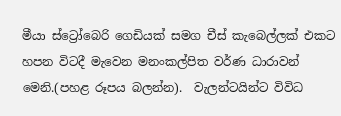මීයා ස්ට්‍රෝබෙරි ගෙඩියක් සමග චීස් කැබෙල්ලක් එකට හපන විටදී මැවෙන මනංකල්පිත වර්ණ ධාරාවන් මෙනි.(පහළ රූපය බලන්න).  වැලන්ටයින්ට විවිධ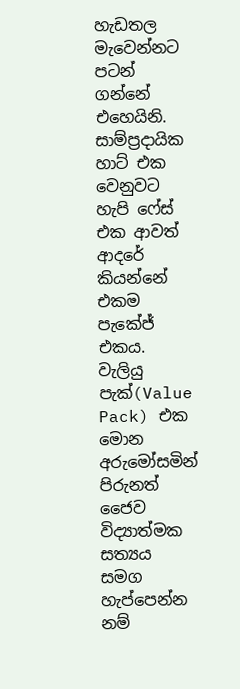හැඩතල මැවෙන්නට පටන් ගන්නේ එහෙයිනි. සාම්ප්‍රදායික හාට් එක වෙනුවට හැපි ෆේස් එක ආවත් ආදරේ කියන්නේ එකම පැකේජ් එකය. වැලියු පැක්(Value Pack) එක මොන අරුමෝසමින් පිරුනත් ජෛව විද්‍යාත්මක සත්‍යය සමග හැප්පෙන්න නම්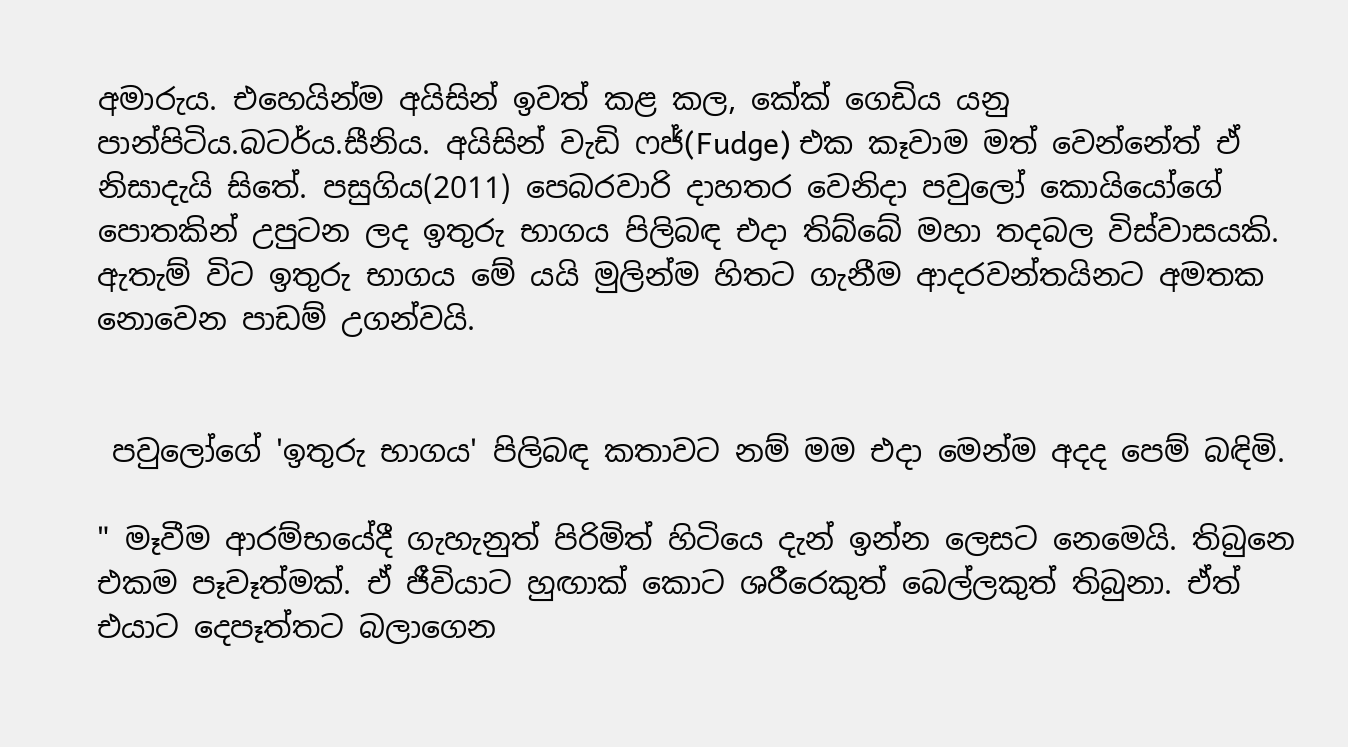අමාරුය. එහෙයින්ම අයිසින් ඉවත් කළ කල, කේක් ගෙඩිය යනු පාන්පිටිය.බටර්ය.සීනිය. අයිසින් වැඩි ෆජ්(Fudge) එක කෑවාම මත් වෙන්නේත් ඒ නිසාදැ‍යි සිතේ. පසුගිය(2011) පෙබරවාරි දාහතර වෙනිදා පවුලෝ කොයියෝගේ පොතකින් උපුටන ලද ඉතුරු භාගය පිලිබඳ එදා තිබ්බේ මහා තදබල විස්වාසයකි. ඇතැම් විට ඉතුරු භාගය මේ යයි මුලින්ම හිතට ගැනීම ආදරවන්තයිනට අමතක නොවෙන පාඩම් උගන්වයි.


 පවුලෝගේ 'ඉතුරු භාගය' පිලිබඳ කතාවට නම් මම එදා මෙන්ම අදද පෙම් බඳිමි.

" මෑවීම ආරම්භයේදී ගැහැනුත් පිරිමිත් හිටියෙ දැන් ඉන්න ලෙසට නෙමෙයි. තිබුනෙ එකම පෑවෑත්මක්. ඒ ජීවියාට හුඟාක් කොට ශරීරෙකුත් බෙල්ලකුත් තිබුනා. ඒත් එයාට දෙපෑත්තට බලාගෙන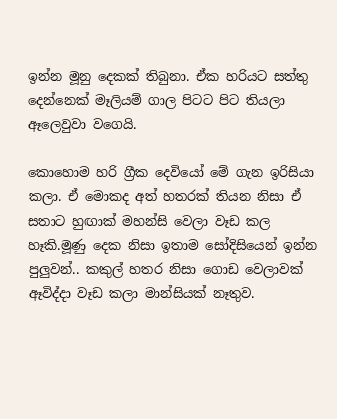ඉන්න මූනු දෙකක් තිබුනා. ඒක හරියට සත්තු දෙන්නෙක් මෑලියම් ගාල පිටට පිට තියලා ඈලෙවුවා වගෙයි.

කොහොම හරි ග්‍රීක දෙවියෝ මේ ගැන ඉරිසියා කලා. ඒ මොකද අත් හතරක් තියන නිසා ඒ සතාට හුඟාක් මහන්සි වෙලා වෑඩ කල හෑකි.මූණු දෙක නිසා ඉතාම සෝදිසියෙන් ඉන්න පුලුවන්.. කකුල් හතර නිසා ගොඩ වෙලාවක් ඈවිද්දා වෑඩ කලා මාන්සියක් නෑතුව.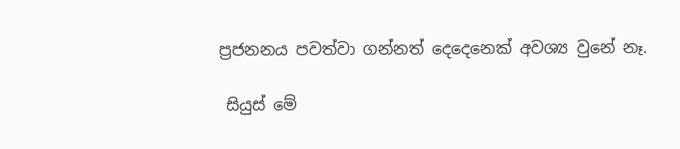ප්‍රජනනය පවත්වා ගන්නත් දෙදෙනෙක් අවශ්‍ය වුනේ නෑ.

 සියුස් මේ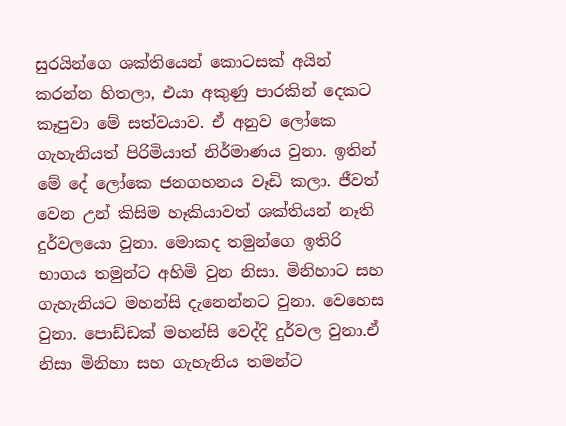සුරයින්ගෙ ශක්තියෙන් කොටසක් අයින් කරන්න හිතලා, එයා අකුණු පාරකින් දෙකට කෑපුවා මේ සත්වයාව. ඒ අනුව ලෝකෙ ගැහැනියත් පිරිමියාත් නිර්මාණය වුනා. ඉතින් මේ දේ ලෝකෙ ජනගහනය වෑඩි කලා. ජීවත් වෙන උන් කිසිම හෑකියාවත් ශක්තියන් නෑති දුර්වලයො වුනා. මොකද තමුන්ගෙ ඉතිරි භාගය තමුන්ට අහිමි වුන නිසා. මිනිහාට සහ ගැහැනියට මහන්සි දැනෙන්නට වුනා. වෙහෙස වුනා. පොඩ්ඩක් මහන්සි වෙද්දි දුර්වල වුනා.ඒ නිසා මිනිහා සහ ගැහැනිය තමන්ට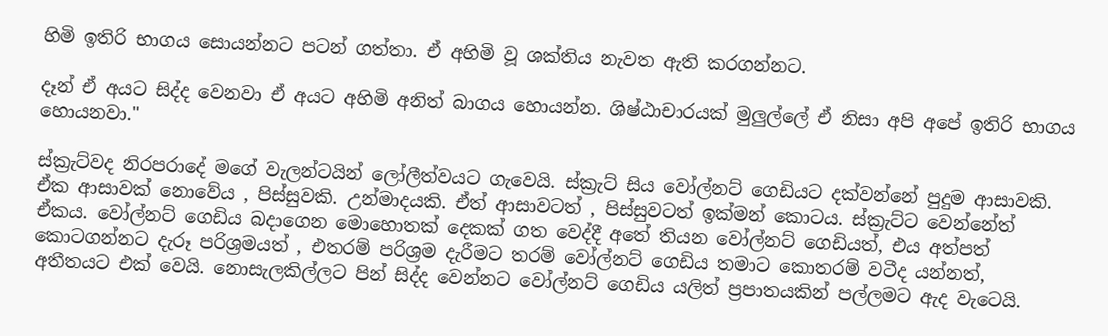හිමි ඉතිරි භාගය සොයන්නට පටන් ගත්තා. ඒ අහිමි වූ ශක්තිය නැවත ඇති කරගන්නට.

දෑන් ඒ අයට සිද්ද වෙනවා ඒ අයට අහිමි අනිත් බාගය හොයන්න. ශිෂ්ඨාචාරයක් මුලුල්ලේ ඒ නිසා අපි අපේ ඉතිරි භාගය හොයනවා."

ස්ක්‍රැට්වද නිරපරාදේ මගේ වැලන්ටයින් ලෝලීත්වයට ගැවෙයි. ස්ක්‍රැට් සිය වෝල්නට් ගෙඩියට දක්වන්නේ පුදුම ආසාවකි. ඒක ආසාවක් නොවේය , පිස්සුවකි. උන්මාදයකි. ඒත් ආසාවටත් , පිස්සුවටත් ඉක්මන් කොටය. ස්ක්‍රැට්ට වෙන්නේත් ඒකය. වෝල්නට් ගෙඩිය බදාගෙන මොහොතක් දෙකක් ගත වෙද්දී අතේ තියන වෝල්නට් ගෙඩියත්, එය අත්පත් කොටගන්නට දැරූ පරිශ්‍රමයත් , එතරම් පරිශ්‍රම දැරීමට තරම් වෝල්නට් ගෙඩිය තමාට කොතරම් වටීද යන්නත්,  අතීතයට එක් වෙයි. නොසැලකිල්ලට පින් සිද්ද වෙන්නට වෝල්නට් ගෙඩිය යලිත් ප්‍රපාතයකින් පල්ලමට ඇද වැටෙයි.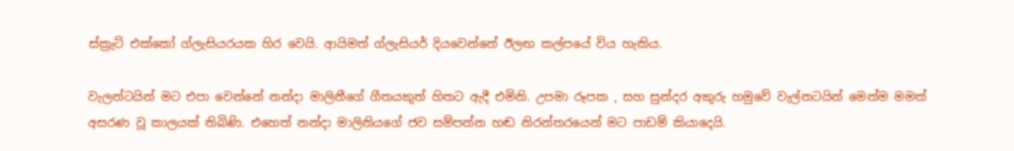ස්ක්‍රැට් එක්කෝ ග්ලැසියරයක හිර වෙයි. ආයිමත් ග්ලැසියර් දියවෙන්නේ ඊලඟ කල්පයේ විය හැකිය.

වැලන්ටයින් මට එපා වෙන්නේ නන්දා මාලිනීගේ ගීතයකුත් හිතට ඇදී එමිනි. උපමා රූපක , සහ සුන්දර අකුරු හමුවේ වැල්නටයින් මෙන්ම මමත් අසරණ වූ කාලයක් තිබිණි. එහෙත් නන්දා මාලිනියගේ ජව සම්පන්න හඬ නිරන්තරයෙන් මට පාඩම් කියාදෙයි.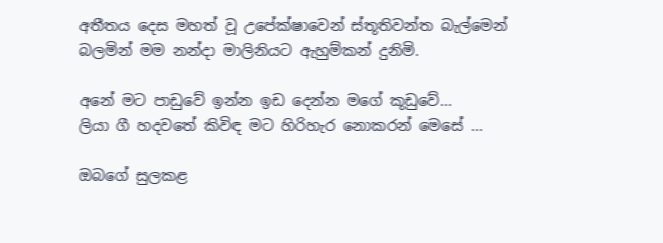අතීතය දෙස මහත් වූ උපේක්ෂාවෙන් ස්තූතිවන්ත බැල්මෙන් බලමින් මම නන්දා මාලිනියට ඇහුම්කන් දුනිමි.

අනේ මට පාඩුවේ ඉන්න ඉඩ දෙන්න මගේ කූඩුවේ...
ලියා ගී හදවතේ කිවිඳ මට හිරිහැර නොකරන් මෙසේ ...

ඔබගේ සුලකළ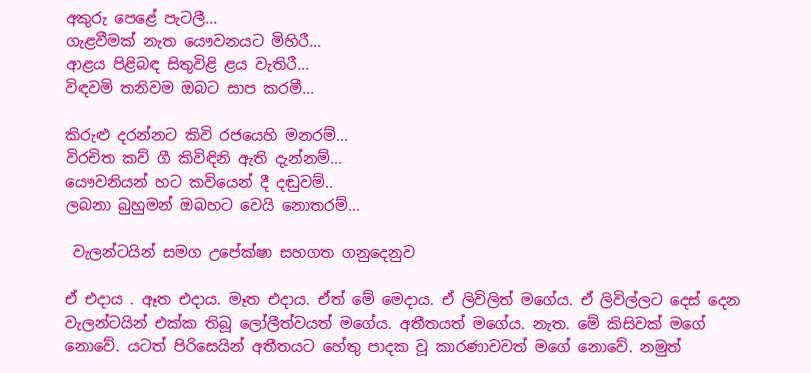අකුරු පෙ‍ළේ පැටලී...
ගැළවීමක් නැත ‍යෞවනයට මිහිරී...
ආළය පිළිබඳ සිතුවිළි ළය වැතිරී...
විඳවමි තනිවම ඔබට සාප කරමී...

කිරුළු දරන්නට කිවි රජයෙහි මනරම්...
විරචිත කව් ගී කිවිඳිනි ඇති දැන්නම්...
යෞවනියන් හට කවියෙන් දී දඬුවම්..
ලබනා බුහුමන් ඔබහට වෙයි නොතරම්...

 වැලන්ටයින් සමග උපේක්ෂා සහගත ගනුදෙනුව

ඒ එදාය . ඈත එදාය. මෑත එදාය. ඒත් මේ මෙදාය. ඒ ලිවිලිත් මගේය. ඒ ලිවිල්ලට දෙස් දෙන වැලන්ටයින් එක්ක තිබූ ලෝලීත්වයත් මගේය. අතීතයත් මගේය. නැත. මේ කිසිවක් මගේ නොවේ. යටත් පිරිසෙයින් අතීතයට හේතු පාදක වූ කාරණාවවත් මගේ නොවේ. නමුත්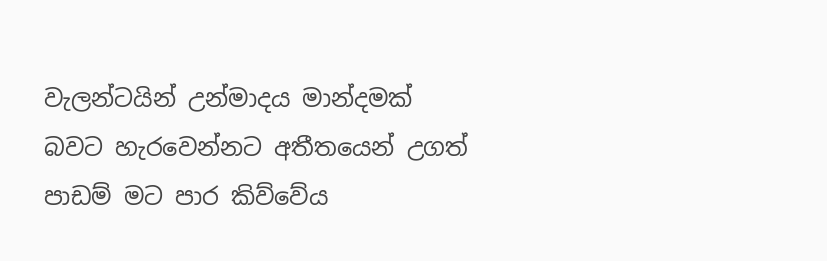වැලන්ටයින් උන්මාදය මාන්දමක් බවට හැරවෙන්නට අතීතයෙන් උගත් පාඩම් මට පාර කිව්වේය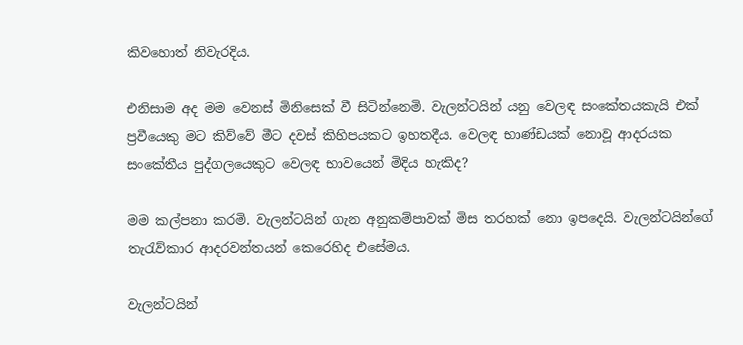කිවහොත් නිවැරදිය.

එනිසාම අද මම වෙනස් මිනිසෙක් වී සිටින්නෙමි. වැලන්ටයින් යනු වෙලඳ සංකේතයකැයි එක් ප්‍රවීයෙකු මට කිව්වේ මීට දවස් කිහිපයකට ඉහතදීය. වෙලඳ භාණ්ඩයක් නොවූ ආදරයක සංකේතීය පුද්ගලයෙකුට වෙලඳ භාවයෙන් මිදිය හැකිද?

මම කල්පනා කරමි. වැලන්ටයින් ගැන අනුකම්පාවක් මිස තරහක් නො ඉපදෙයි. වැලන්ටයින්ගේ තැරැව්කාර ආදරවන්තයන් කෙරෙහිද එසේමය.

වැලන්ටයින්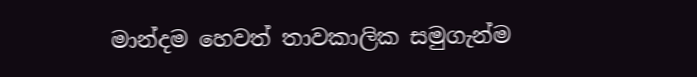මාන්දම හෙවත් තාවකාලික සමුගැන්ම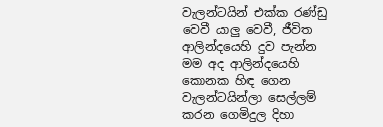වැලන්ටයින් එක්ක රණ්ඩු වෙවී යාලු වෙවී, ජීවිත ආලින්දයෙහි දුව පැන්න මම අද ආලින්දයෙහි කොනක හිඳ ගෙන වැලන්ටයින්ලා සෙල්ලම් කරන ගෙමිදුල දිහා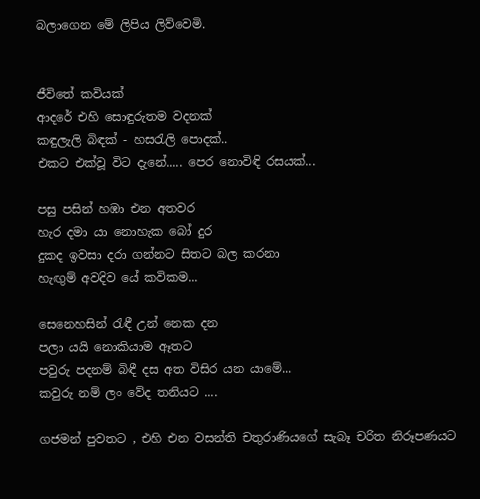බලාගෙන මේ ලිපිය ලිව්වෙමි.


ජීවිතේ කවියක්
ආදරේ එහි සොඳුරුතම වදනක්
කඳුලැලි බිඳක් - හස‍රැලි පොදක්..
එකට එක්වූ විට දැනේ..... පෙර නොවිඳි රසයක්...

පසු පසින් හඹා එන අතවර
හැර දමා යා නොහැක බෝ දුර
දුකද ඉවසා දරා ගන්නට සිතට බල කරනා
හැඟුම් අවදිව යේ කවිකම...

සෙනෙහසින් ‍රැඳී උන් නෙක දන
පලා යයි නොකියාම ඈතට
පවුරු පදනම් බිඳී දස අත විසිර යන යාමේ...
කවුරු නම් ලං වේද තනියට ....

ගජමන් පුවතට , එහි එන වසන්ති චතුරාණියගේ සැබෑ චරිත නිරූපණයට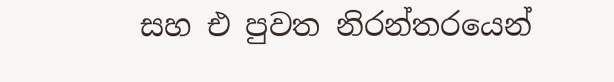සහ එ පුවත නිරන්තරයෙන්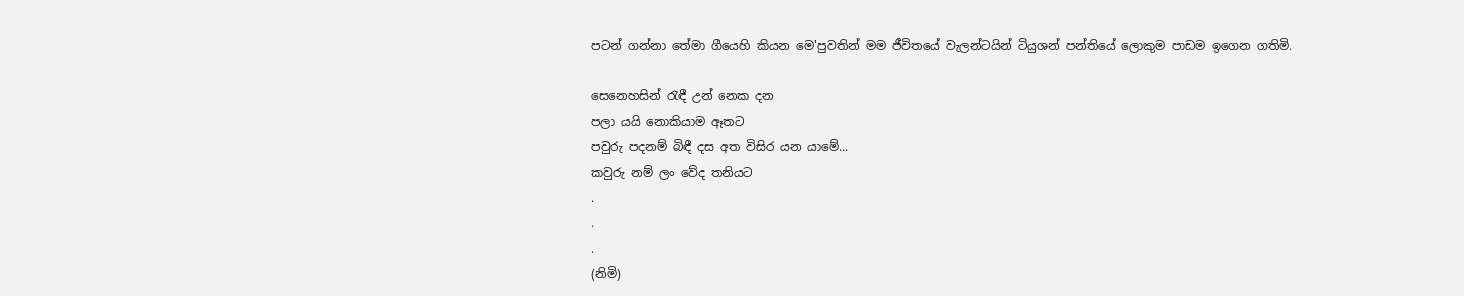පටන් ගන්නා තේමා ගීයෙහි කියන මෙ'පුවතින් මම ජීවිතයේ වැලන්ටයින් ටියුශන් පන්තියේ ලොකුම පාඩම ඉගෙන ගතිමි.

සෙනෙහසින් ‍රැඳී උන් නෙක දන
පලා යයි නොකියාම ඈතට
පවුරු පදනම් බිඳී දස අත විසිර යන යාමේ...
කවුරු නම් ලං වේද තනියට
.
.
.
(නිමි)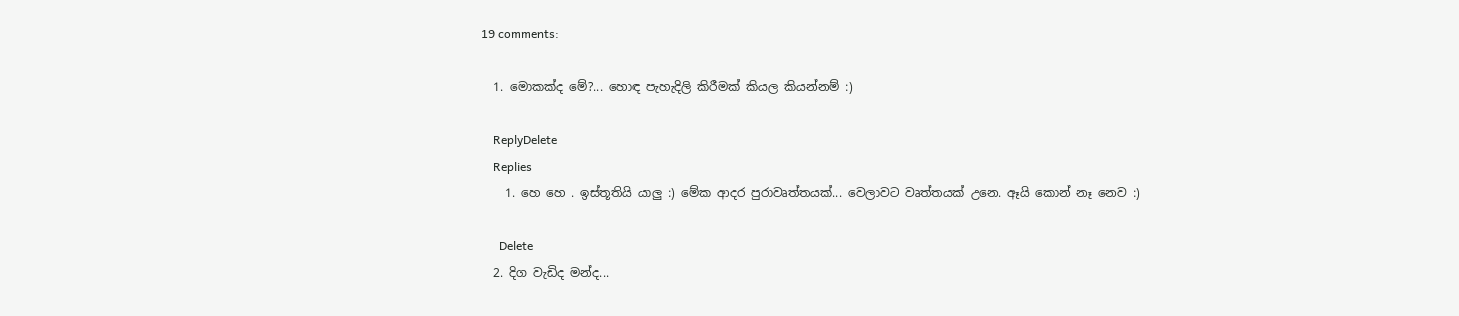19 comments:

  1. මොකක්ද මේ?... හොඳ පැහැදිලි කිරීමක් කියල කියන්නම් :)

    ReplyDelete
    Replies
    1. හෙ හෙ . ඉස්තූතියි යාලු :) මේක ආදර පුරාවෘත්තයක්... වෙලාවට වෘත්තයක් උනෙ. ඈයි කොන් නෑ නෙව :)

      Delete
  2. දිග වැඩිද මන්ද...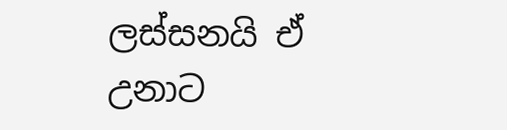ලස්සනයි ඒ උනාට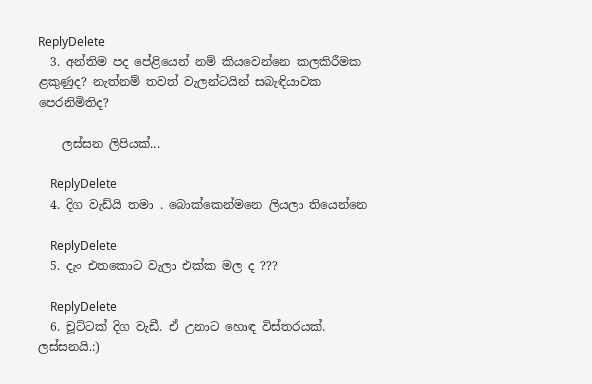ReplyDelete
  3. අන්තිම පද පේළියෙන් නම් කියවෙන්නෙ කලකිරීමක ළකුණුද? නැත්නම් තවත් වැලන්ටයින් සබැඳියාවක පෙරනිමිතිද?

    ලස්සන ලිපියක්...

    ReplyDelete
  4. දිග වැඩ්යි තමා . බොක්කෙන්මනෙ ලියලා තියෙන්නෙ

    ReplyDelete
  5. දැං එතකොට වැලා එක්ක මල ද ???

    ReplyDelete
  6. චූට්ටක් දිග වැඩී. ඒ උනාට හොඳ විස්තරයක්. ලස්සනයි.:)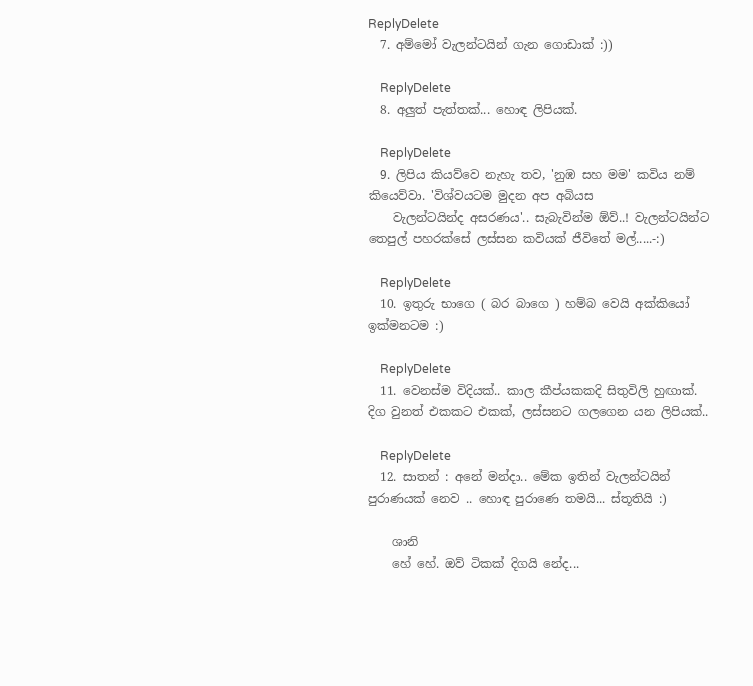ReplyDelete
  7. අම්මෝ වැලන්ටයින් ගැන ගොඩාක් :))

    ReplyDelete
  8. අලුත් පැත්තක්... හොඳ ලිපියක්.

    ReplyDelete
  9. ලිපිය කියව්වෙ නැහැ තව, 'නුඹ සහ මම' කවිය නම් කියෙව්වා. 'විශ්වයටම මුදන අප අබියස
    වැලන්ටයින්ද අසරණය'.. සැබැවින්ම ඕව්..! වැලන්ටයින්ට තෙපුල් පහරක්සේ ලස්සන කවියක් ජීවිතේ මල්.....-:)

    ReplyDelete
  10. ඉතුරු භාගෙ ( බර බාගෙ ) හම්බ වෙයි අක්කියෝ ඉක්මනටම :)

    ReplyDelete
  11. වෙනස්ම විදියක්.. කාල කීප්යකකදි සිතුවිලි හුඟාක්. දිග වුනත් එකකට එකක්, ලස්සනට ගලගෙන යන ලිපියක්..

    ReplyDelete
  12. සාතන් : අනේ මන්දා.. මේක ඉතින් වැලන්ටයින් පුරාණයක් නෙව .. හොඳ පුරාණෙ තමයි... ස්තූතියි :)

    ශානි
    හේ හේ. ඔව් ටිකක් දිගයි නේද...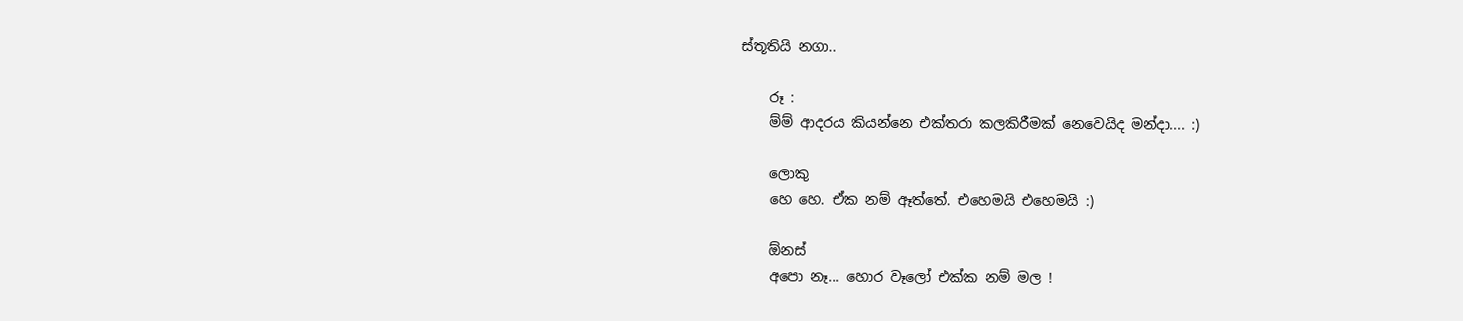ස්තූතියි නගා..

    රූ :
    ම්ම් ආදරය කියන්නෙ එක්තරා කලකිරීමක් නෙවෙයිද මන්දා.... :)

    ලොකු
    හෙ හෙ. ඒක නම් ඈත්තේ. එහෙමයි එහෙමයි :)

    ඕනස්
    අපො නෑ... හොර වෑලෝ එක්ක නම් මල !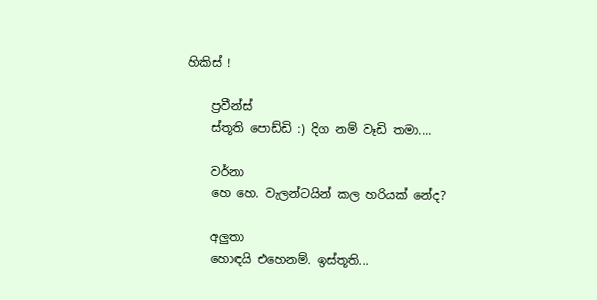හිකිස් !

    ප්‍රවීන්ස්
    ස්තූති පොඩ්ඩි :) දිග නම් වෑඩි තමා....

    වර්නා
    හෙ හෙ. වැලන්ටයින් කල හරියක් නේද?

    අලුතා
    හොඳයි එහෙනම්. ඉස්තූති...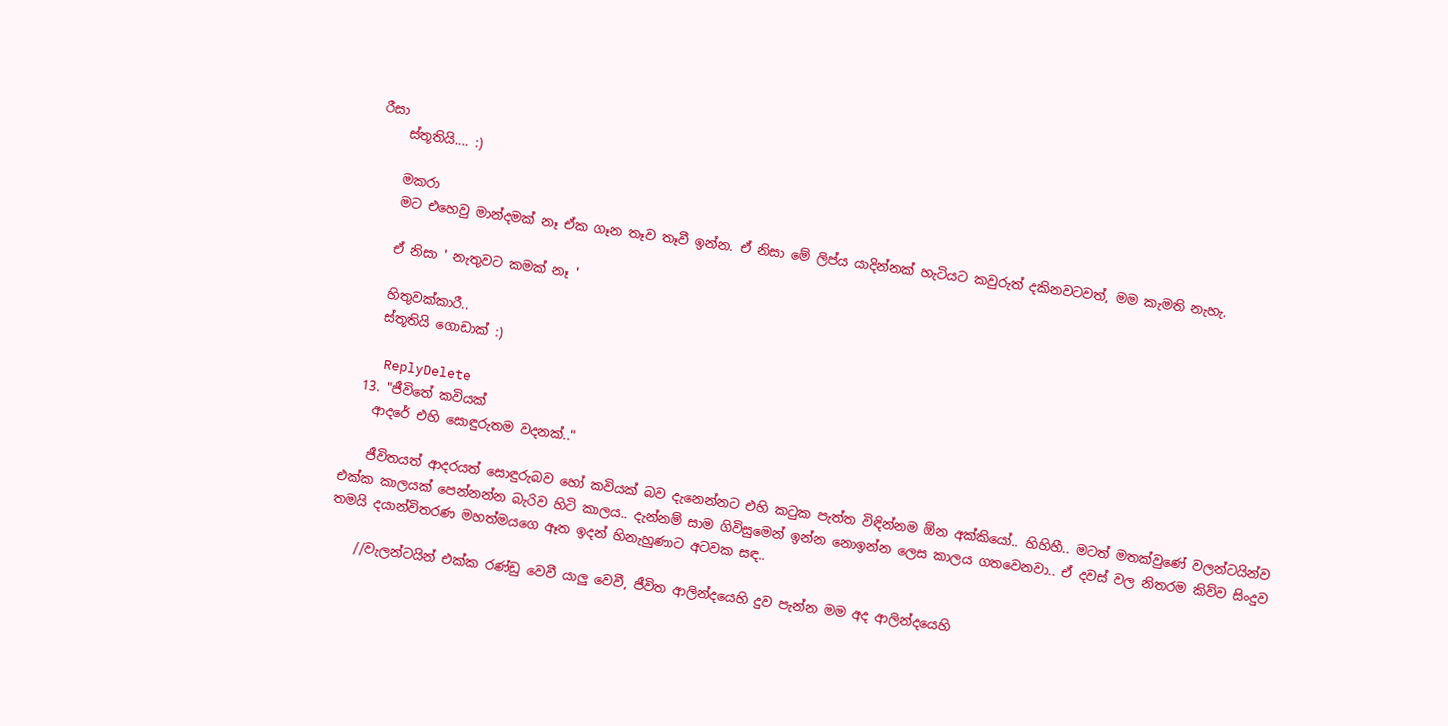රීසා
    ස්තූතියි.... :)

    මකරා
    මට එහෙවු මාන්දමක් නෑ ඒක ගෑන තෑව තෑවී ඉන්න. ඒ නිසා මේ ලිප්ය යාදින්නක් හැටියට කවුරුත් දකිනවටවත්, මම කැමති නැහැ.

    ඒ නිසා ' නැතුවට කමක් නෑ '

    හිතුවක්කාරී..
    ස්තූතියි ගොඩාක් :)

    ReplyDelete
  13. "ජීවිතේ කවියක්
    ආදරේ එහි සොඳුරුතම වදනක්.."

    ජීවිතයත් ආදරයත් සොඳුරුබව හෝ කවියක් බව දැනෙන්නට එහි කටුක පැත්ත විඳින්නම ඕන අක්කියෝ.. හිහිහී.. මටත් මතක්වුණේ වලන්ටයින්ව එක්ක කාලයක් පෙන්නන්න බැරිව හිටි කාලය.. දැන්නම් සාම ගිවිසුමෙන් ඉන්න නොඉන්න ලෙස කාලය ගතවෙනවා.. ඒ දවස් වල නිතරම කිව්ව සිංදුව තමයි දයාන්විතරණ මහත්මයගෙ ඈත ඉදන් හිනැහුණාට අටවක සඳ..

    //වැලන්ටයින් එක්ක රණ්ඩු වෙවී යාලු වෙවී, ජීවිත ආලින්දයෙහි දුව පැන්න මම අද ආලින්දයෙහි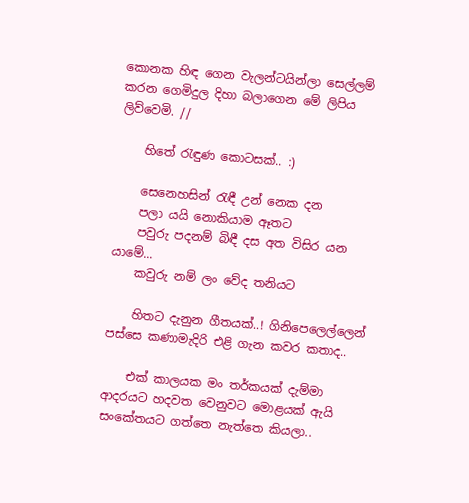කොනක හිඳ ගෙන වැලන්ටයින්ලා සෙල්ලම් කරන ගෙමිදුල දිහා බලාගෙන මේ ලිපිය ලිව්වෙමි. //

    හිතේ රැඳුණ කොටසක්.. :)

    සෙනෙහසින් ‍රැඳී උන් නෙක දන
    පලා යයි නොකියාම ඈතට
    පවුරු පදනම් බිඳී දස අත විසිර යන යාමේ...
    කවුරු නම් ලං වේද තනියට

    හිතට දැනුන ගීතයක්..! ගිනිපෙලෙල්ලෙන් පස්සෙ කණාමැදිරි එළි ගැන කවර කතාද..

    එක් කාලයක මං තර්කයක් දැම්මා ආදරයට හදවත වෙනුවට මොළයක් ඇයි සංකේතයට ගත්තෙ නැත්තෙ කියලා..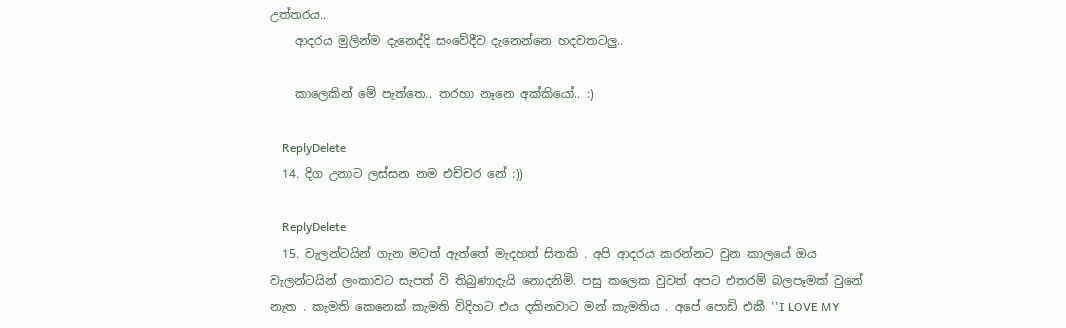උත්තරය..
    ආදරය මුලින්ම දැනෙද්දි සංවේදීව දැනෙන්නෙ හදවතටලු..

    කාලෙකින් මේ පැත්තෙ.. තරහා නෑනෙ අක්කියෝ.. :)

    ReplyDelete
  14. දිග උනාට ලස්සන නම එච්චර නේ :))

    ReplyDelete
  15. වැලන්ටයින් ගැන මටත් ඇත්තේ මැදහත් සිතකි . අපි ආදරය කරන්නට වුන කාලයේ ඔය වැලන්ටයින් ලංකාවට සැපත් වි තිබුණාදැයි නොදනිමි. පසු කලෙක වුවත් අපට එතරම් බලපෑමක් වුනේ නැත . කැමති කෙනෙක් කැමති විදිහට එය දකිනවාට මන් කැමතිය . අපේ පොඩි එකී ''I LOVE MY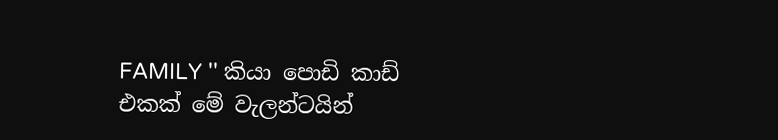FAMILY '' කියා පොඩි කාඩ් එකක් මේ වැලන්ටයින්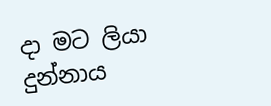දා මට ලියා දුන්නාය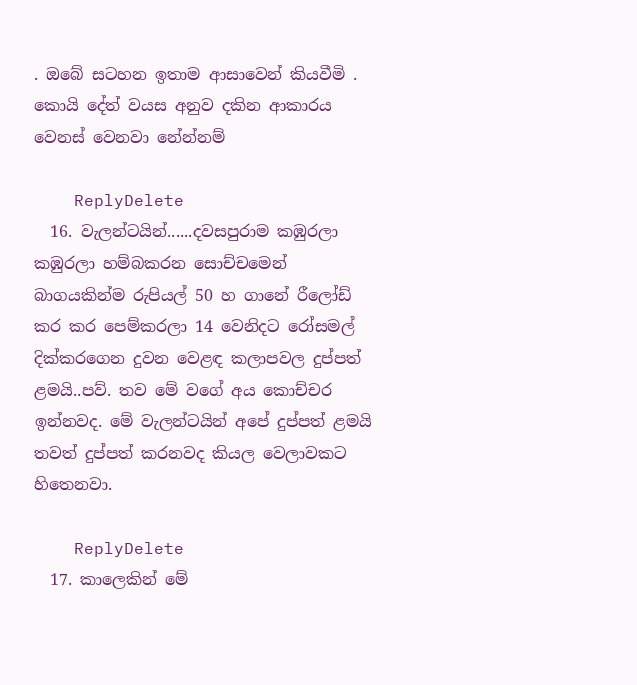. ඔබේ සටහන ඉතාම ආසාවෙන් කියවීමි . කොයි දේත් වයස අනුව දකින ආකාරය වෙනස් වෙනවා නේන්නම්

    ReplyDelete
  16. වැලන්ටයින්......දවසපුරාම කඹුරලා කඹුරලා හම්බකරන සොච්චමෙන් බාගයකින්ම රුපියල් 50 හ ගානේ රීලෝඩ් කර කර පෙම්කරලා 14 වෙනිදට රෝසමල් දික්කරගෙන දුවන වෙළඳ කලාපවල දුප්පත් ළමයි..පව්. තව මේ වගේ අය කොච්චර ඉන්නවද. මේ වැලන්ටයින් අපේ දුප්පත් ළමයි තවත් දුප්පත් කරනවද කියල වෙලාවකට හිතෙනවා.

    ReplyDelete
  17. කාලෙකින් මේ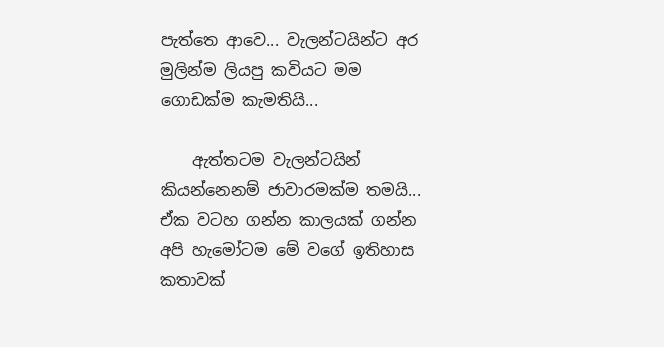පැත්තෙ ආවෙ... වැලන්ටයින්ට අර මුලින්ම ලියපු කවියට මම ගොඩක්ම කැමතියි...

    ඇත්තටම වැලන්ටයින් කියන්නෙනම් ජාවාරමක්ම තමයි... ඒක වටහ ගන්න කාලයක් ගන්න අපි හැමෝටම මේ වගේ ඉතිහාස කතාවක්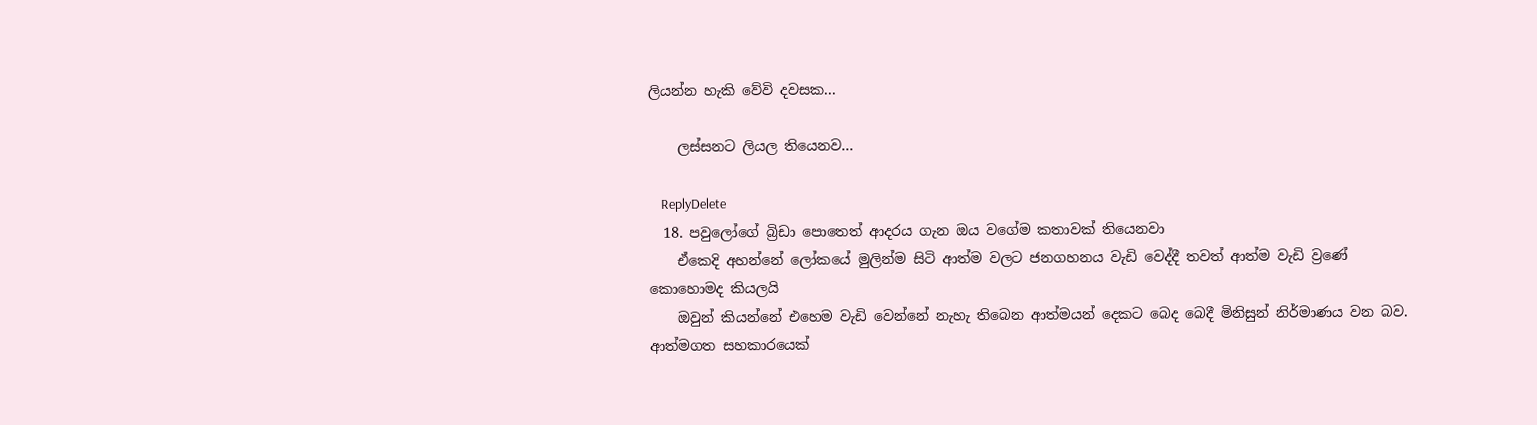ලියන්න හැකි වේවි දවසක...

    ලස්සනට ලියල තියෙනව...

    ReplyDelete
  18. පවුලෝගේ බ්‍රිඩා පොතෙත් ආදරය ගැන ඔය වගේම කතාවක් තියෙනවා
    ඒකෙදි අහන්නේ ලෝක‍යේ මුලින්ම සිටි ආත්ම වලට ජනගහනය වැඩි වෙද්දී තවත් ආත්ම වැඩි ව්‍රණේ කොහොමද කියලයි
    ඔවුන් කියන්නේ එහෙම වැඩි වෙන්නේ නැහැ තිබෙන ආත්මයන් දෙකට බෙද බෙදී මිනිසුන් නිර්මාණය වන බව. ආත්මගත සහකාරයෙක්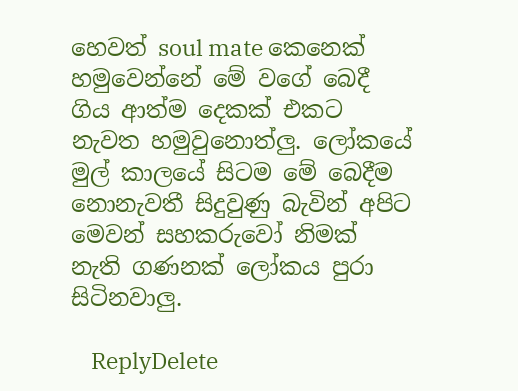හෙවත් soul mate කෙනෙක් හමුවෙන්නේ මේ වගේ බෙදී ගිය ආත්ම දෙකක් එකට නැවත හමුවුනොත්ලු. ලෝකයේ මුල් කාලයේ සිටම මේ බෙදීම නොනැවතී සිදුවුණු බැවින් අපිට මෙවන් සහකරුවෝ නිමක් නැති ගණනක් ලෝකය පුරා සිටිනවාලු.

    ReplyDelete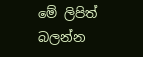මේ ලිපිත් බලන්න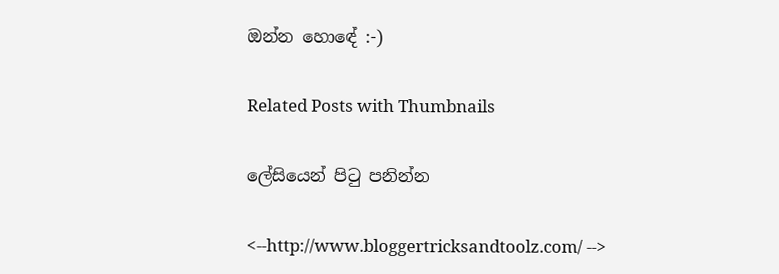ඔන්න හොඳේ :-)

Related Posts with Thumbnails

ලේසියෙන් පිටු පනින්න

<--http://www.bloggertricksandtoolz.com/ -->